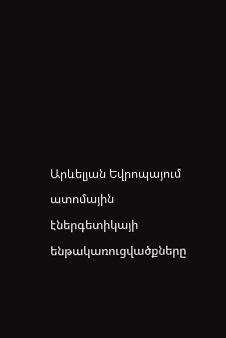Արևելյան Եվրոպայում ատոմային էներգետիկայի ենթակառուցվածքները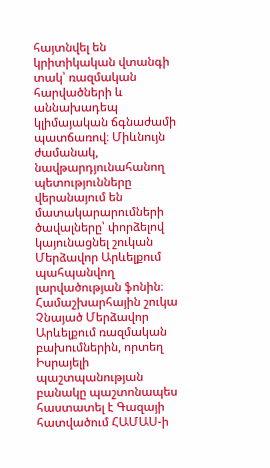հայտնվել են կրիտիկական վտանգի տակ՝ ռազմական հարվածների և աննախադեպ կլիմայական ճգնաժամի պատճառով։ Միևնույն ժամանակ, նավթարդյունահանող պետությունները վերանայում են մատակարարումների ծավալները՝ փորձելով կայունացնել շուկան Մերձավոր Արևելքում պահպանվող լարվածության ֆոնին։
Համաշխարհային շուկա
Չնայած Մերձավոր Արևելքում ռազմական բախումներին, որտեղ Իսրայելի պաշտպանության բանակը պաշտոնապես հաստատել է Գազայի հատվածում ՀԱՄԱՍ-ի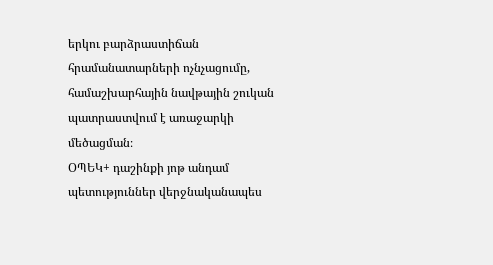երկու բարձրաստիճան հրամանատարների ոչնչացումը, համաշխարհային նավթային շուկան պատրաստվում է առաջարկի մեծացման։
ՕՊԵԿ+ դաշինքի յոթ անդամ պետություններ վերջնականապես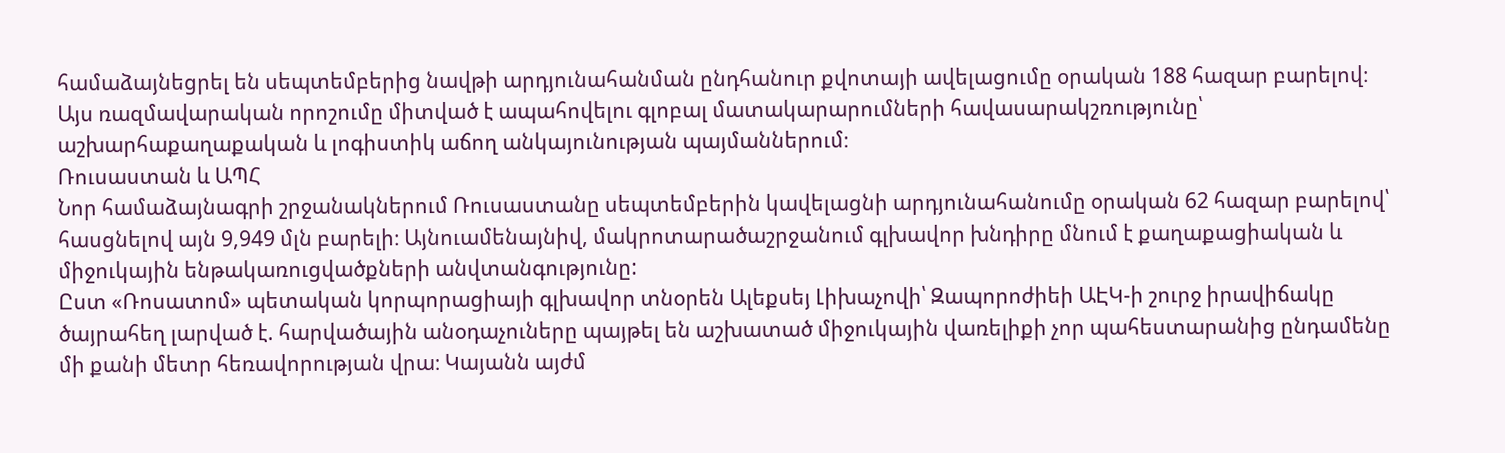համաձայնեցրել են սեպտեմբերից նավթի արդյունահանման ընդհանուր քվոտայի ավելացումը օրական 188 հազար բարելով։ Այս ռազմավարական որոշումը միտված է ապահովելու գլոբալ մատակարարումների հավասարակշռությունը՝ աշխարհաքաղաքական և լոգիստիկ աճող անկայունության պայմաններում։
Ռուսաստան և ԱՊՀ
Նոր համաձայնագրի շրջանակներում Ռուսաստանը սեպտեմբերին կավելացնի արդյունահանումը օրական 62 հազար բարելով՝ հասցնելով այն 9,949 մլն բարելի։ Այնուամենայնիվ, մակրոտարածաշրջանում գլխավոր խնդիրը մնում է քաղաքացիական և միջուկային ենթակառուցվածքների անվտանգությունը:
Ըստ «Ռոսատոմ» պետական կորպորացիայի գլխավոր տնօրեն Ալեքսեյ Լիխաչովի՝ Զապորոժիեի ԱԷԿ-ի շուրջ իրավիճակը ծայրահեղ լարված է. հարվածային անօդաչուները պայթել են աշխատած միջուկային վառելիքի չոր պահեստարանից ընդամենը մի քանի մետր հեռավորության վրա։ Կայանն այժմ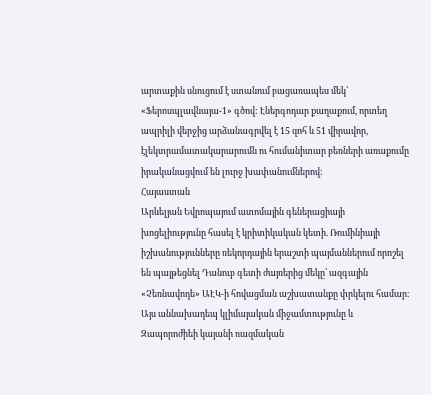արտաքին սնուցում է ստանում բացառապես մեկ՝ «Ֆերոսպլավնայա-1» գծով: Էներգոդար քաղաքում, որտեղ ապրիլի վերջից արձանագրվել է 15 զոհ և 51 վիրավոր, էլեկտրամատակարարումն ու հումանիտար բեռների առաքումը իրականացվում են լուրջ խափանումներով:
Հայաստան
Արևելյան Եվրոպայում ատոմային գեներացիայի խոցելիությունը հասել է կրիտիկական կետի. Ռումինիայի իշխանությունները ռեկորդային երաշտի պայմաններում որոշել են պայթեցնել Դանուբ գետի ժայռերից մեկը՝ ազգային «Չեռնավոդե» ԱԷԿ-ի հովացման աշխատանքը փրկելու համար։ Այս աննախադեպ կլիմայական միջամտությունը և Զապորոժիեի կայանի ռազմական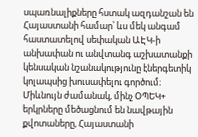սպառնալիքները հստակ ազդանշան են Հայաստանի համար՝ ևս մեկ անգամ հաստատելով սեփական ԱԷԿ-ի անխափան ու անվտանգ աշխատանքի կենսական նշանակությունը էներգետիկ կոլապսից խուսափելու գործում։
Միևնույն ժամանակ, մինչ ՕՊԵԿ+ երկրները մեծացնում են նավթային քվոտաները, Հայաստանի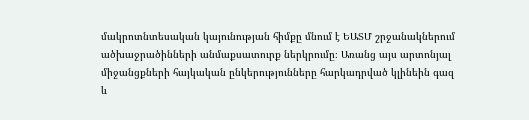մակրոտնտեսական կայունության հիմքը մնում է ԵԱՏՄ շրջանակներում ածխաջրածինների անմաքսատուրք ներկրումը։ Առանց այս արտոնյալ միջանցքների հայկական ընկերությունները հարկադրված կլինեին գազ և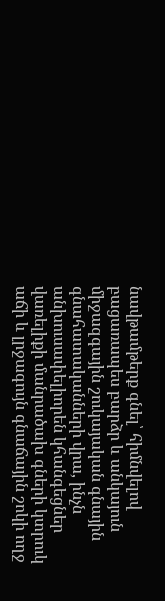նավթամթերք գնել՝ հիմնվելով բացառապես բարձր և անկայուն միջազգային շուկայական գնային գնահատականների վրա, ինչն անխուսափելիորեն կհանգեցներ վառելիքի մանրածախ գների կտրուկ աճի և լրջագույն գնաճային շոկի ողջ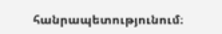հանրապետությունում։